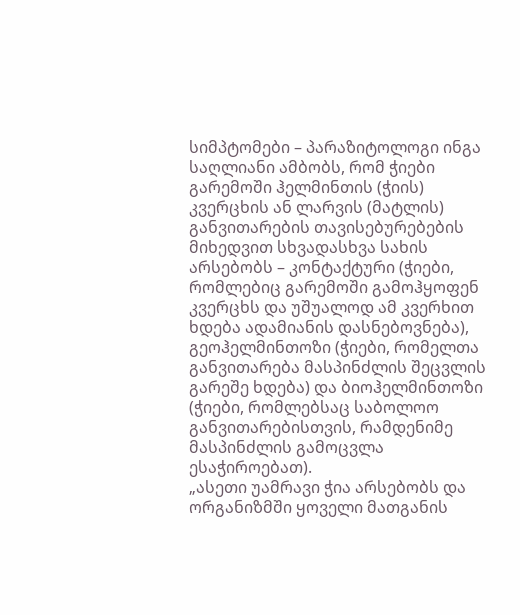სიმპტომები – პარაზიტოლოგი ინგა საღლიანი ამბობს, რომ ჭიები გარემოში ჰელმინთის (ჭიის) კვერცხის ან ლარვის (მატლის) განვითარების თავისებურებების მიხედვით სხვადასხვა სახის არსებობს – კონტაქტური (ჭიები, რომლებიც გარემოში გამოჰყოფენ კვერცხს და უშუალოდ ამ კვერხით ხდება ადამიანის დასნებოვნება), გეოჰელმინთოზი (ჭიები, რომელთა განვითარება მასპინძლის შეცვლის გარეშე ხდება) და ბიოჰელმინთოზი (ჭიები, რომლებსაც საბოლოო განვითარებისთვის, რამდენიმე მასპინძლის გამოცვლა ესაჭიროებათ).
„ასეთი უამრავი ჭია არსებობს და ორგანიზმში ყოველი მათგანის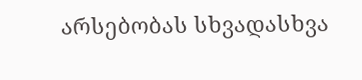არსებობას სხვადასხვა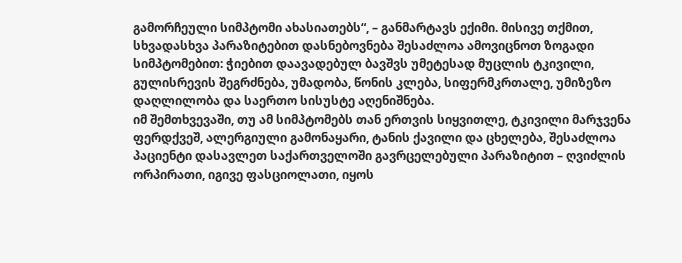გამორჩეული სიმპტომი ახასიათებს“, – განმარტავს ექიმი. მისივე თქმით, სხვადასხვა პარაზიტებით დასნებოვნება შესაძლოა ამოვიცნოთ ზოგადი სიმპტომებით: ჭიებით დაავადებულ ბავშვს უმეტესად მუცლის ტკივილი, გულისრევის შეგრძნება, უმადობა, წონის კლება, სიფერმკრთალე, უმიზეზო დაღლილობა და საერთო სისუსტე აღენიშნება.
იმ შემთხვევაში, თუ ამ სიმპტომებს თან ერთვის სიყვითლე, ტკივილი მარჯვენა ფერდქვეშ, ალერგიული გამონაყარი, ტანის ქავილი და ცხელება, შესაძლოა პაციენტი დასავლეთ საქართველოში გავრცელებული პარაზიტით – ღვიძლის ორპირათი, იგივე ფასციოლათი, იყოს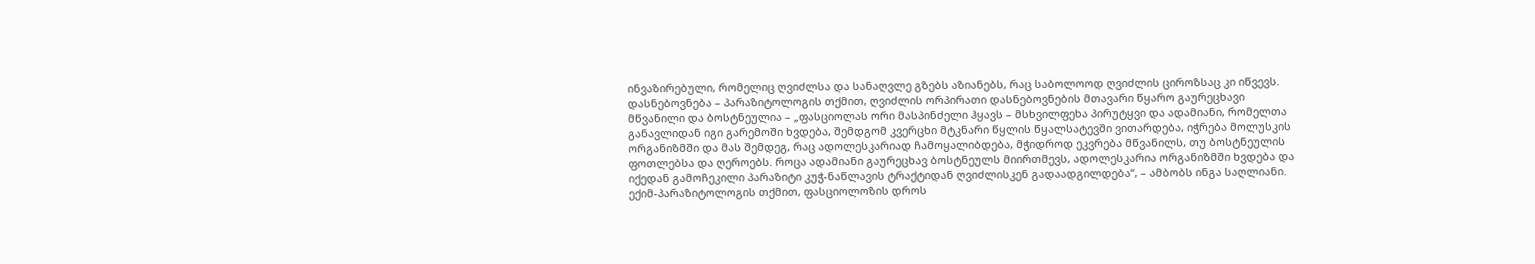ინვაზირებული, რომელიც ღვიძლსა და სანაღვლე გზებს აზიანებს, რაც საბოლოოდ ღვიძლის ციროზსაც კი იწვევს.
დასნებოვნება – პარაზიტოლოგის თქმით, ღვიძლის ორპირათი დასნებოვნების მთავარი წყარო გაურეცხავი მწვანილი და ბოსტნეულია – „ფასციოლას ორი მასპინძელი ჰყავს – მსხვილფეხა პირუტყვი და ადამიანი, რომელთა განავლიდან იგი გარემოში ხვდება, შემდგომ კვერცხი მტკნარი წყლის წყალსატევში ვითარდება, იჭრება მოლუსკის ორგანიზმში და მას შემდეგ, რაც ადოლესკარიად ჩამოყალიბდება, მჭიდროდ ეკვრება მწვანილს, თუ ბოსტნეულის ფოთლებსა და ღეროებს. როცა ადამიანი გაურეცხავ ბოსტნეულს მიირთმევს, ადოლესკარია ორგანიზმში ხვდება და იქედან გამოჩეკილი პარაზიტი კუჭ-ნაწლავის ტრაქტიდან ღვიძლისკენ გადაადგილდება“, – ამბობს ინგა საღლიანი.
ექიმ-პარაზიტოლოგის თქმით, ფასციოლოზის დროს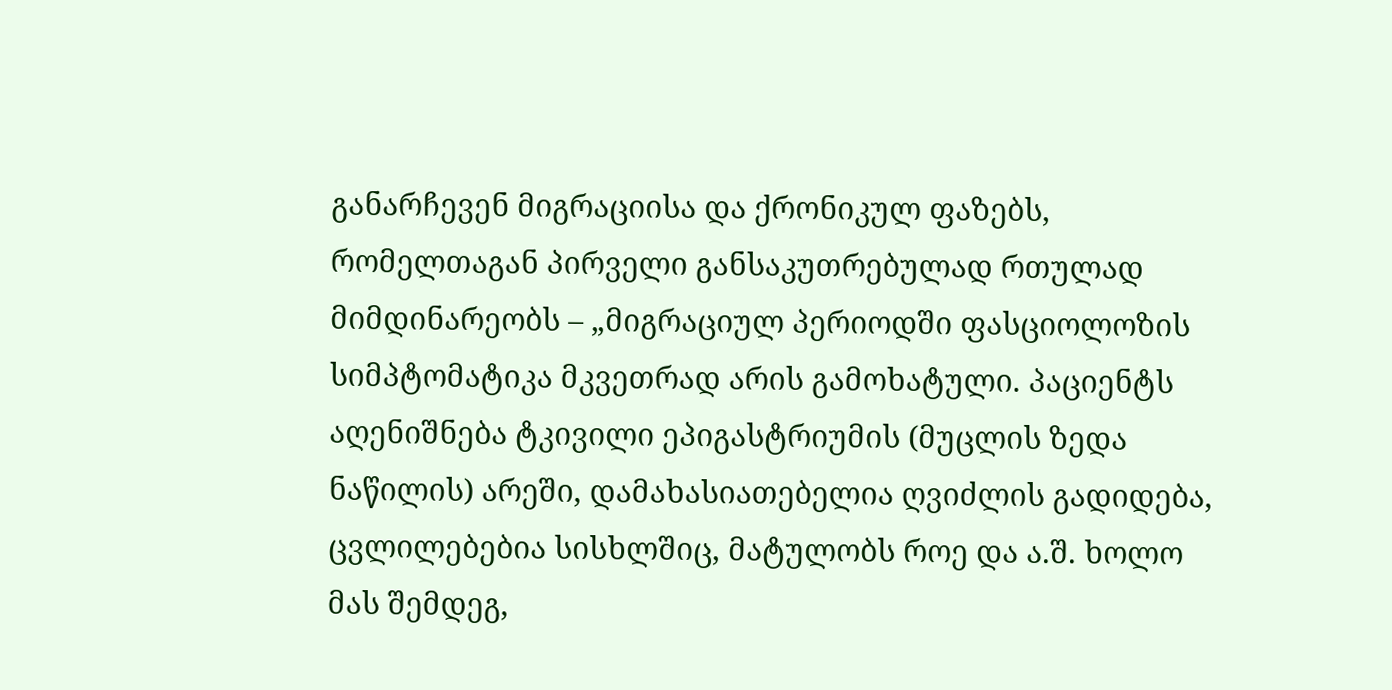განარჩევენ მიგრაციისა და ქრონიკულ ფაზებს, რომელთაგან პირველი განსაკუთრებულად რთულად მიმდინარეობს – „მიგრაციულ პერიოდში ფასციოლოზის სიმპტომატიკა მკვეთრად არის გამოხატული. პაციენტს აღენიშნება ტკივილი ეპიგასტრიუმის (მუცლის ზედა ნაწილის) არეში, დამახასიათებელია ღვიძლის გადიდება, ცვლილებებია სისხლშიც, მატულობს როე და ა.შ. ხოლო მას შემდეგ,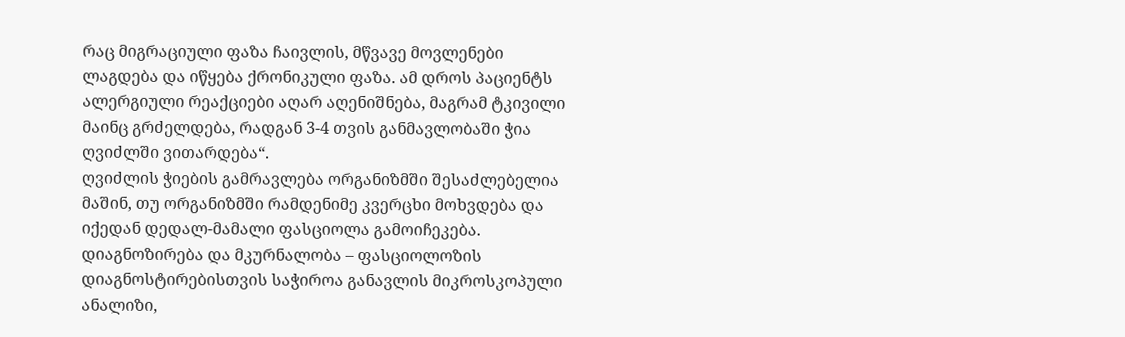რაც მიგრაციული ფაზა ჩაივლის, მწვავე მოვლენები ლაგდება და იწყება ქრონიკული ფაზა. ამ დროს პაციენტს ალერგიული რეაქციები აღარ აღენიშნება, მაგრამ ტკივილი მაინც გრძელდება, რადგან 3-4 თვის განმავლობაში ჭია ღვიძლში ვითარდება“.
ღვიძლის ჭიების გამრავლება ორგანიზმში შესაძლებელია მაშინ, თუ ორგანიზმში რამდენიმე კვერცხი მოხვდება და იქედან დედალ-მამალი ფასციოლა გამოიჩეკება.
დიაგნოზირება და მკურნალობა – ფასციოლოზის დიაგნოსტირებისთვის საჭიროა განავლის მიკროსკოპული ანალიზი,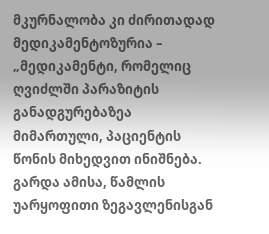მკურნალობა კი ძირითადად მედიკამენტოზურია – „მედიკამენტი, რომელიც ღვიძლში პარაზიტის განადგურებაზეა მიმართული, პაციენტის წონის მიხედვით ინიშნება. გარდა ამისა, წამლის უარყოფითი ზეგავლენისგან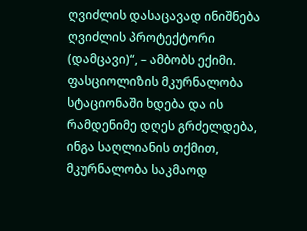ღვიძლის დასაცავად ინიშნება ღვიძლის პროტექტორი (დამცავი)“, – ამბობს ექიმი.
ფასციოლიზის მკურნალობა სტაციონაში ხდება და ის რამდენიმე დღეს გრძელდება, ინგა საღლიანის თქმით, მკურნალობა საკმაოდ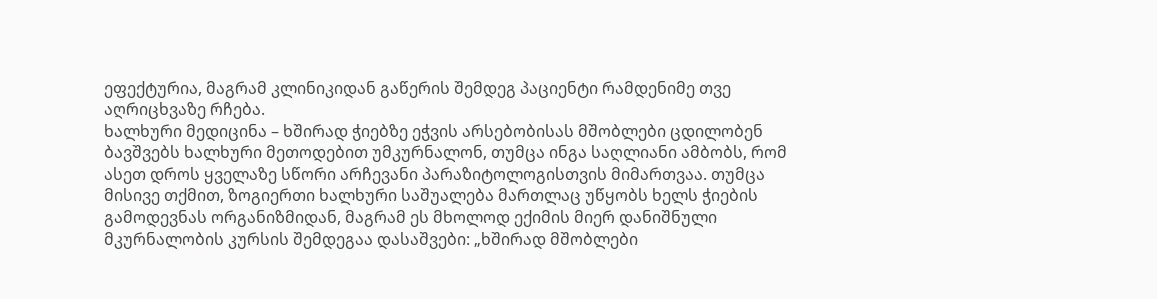ეფექტურია, მაგრამ კლინიკიდან გაწერის შემდეგ პაციენტი რამდენიმე თვე აღრიცხვაზე რჩება.
ხალხური მედიცინა – ხშირად ჭიებზე ეჭვის არსებობისას მშობლები ცდილობენ ბავშვებს ხალხური მეთოდებით უმკურნალონ, თუმცა ინგა საღლიანი ამბობს, რომ ასეთ დროს ყველაზე სწორი არჩევანი პარაზიტოლოგისთვის მიმართვაა. თუმცა მისივე თქმით, ზოგიერთი ხალხური საშუალება მართლაც უწყობს ხელს ჭიების გამოდევნას ორგანიზმიდან, მაგრამ ეს მხოლოდ ექიმის მიერ დანიშნული მკურნალობის კურსის შემდეგაა დასაშვები: „ხშირად მშობლები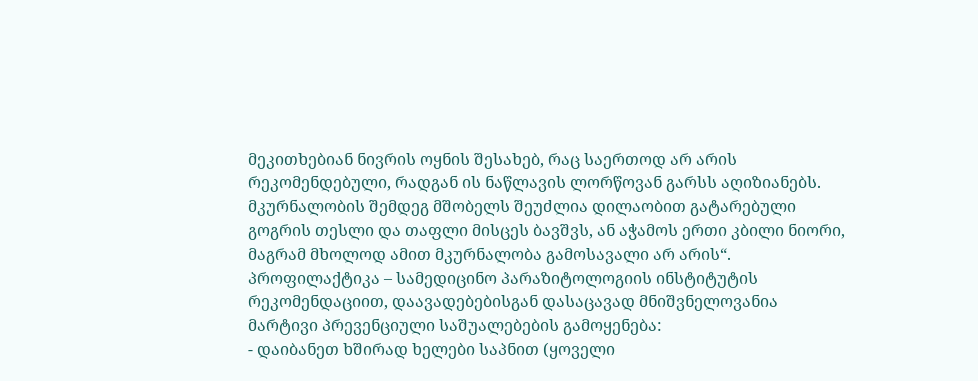მეკითხებიან ნივრის ოყნის შესახებ, რაც საერთოდ არ არის რეკომენდებული, რადგან ის ნაწლავის ლორწოვან გარსს აღიზიანებს. მკურნალობის შემდეგ მშობელს შეუძლია დილაობით გატარებული გოგრის თესლი და თაფლი მისცეს ბავშვს, ან აჭამოს ერთი კბილი ნიორი, მაგრამ მხოლოდ ამით მკურნალობა გამოსავალი არ არის“.
პროფილაქტიკა – სამედიცინო პარაზიტოლოგიის ინსტიტუტის რეკომენდაციით, დაავადებებისგან დასაცავად მნიშვნელოვანია მარტივი პრევენციული საშუალებების გამოყენება:
- დაიბანეთ ხშირად ხელები საპნით (ყოველი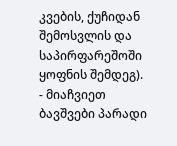კვების, ქუჩიდან შემოსვლის და საპირფარეშოში ყოფნის შემდეგ).
- მიაჩვიეთ ბავშვები პარადი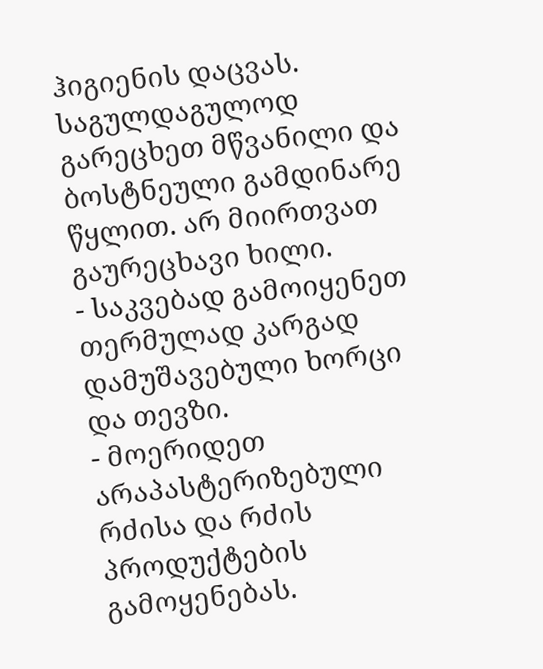ჰიგიენის დაცვას. საგულდაგულოდ გარეცხეთ მწვანილი და ბოსტნეული გამდინარე წყლით. არ მიირთვათ გაურეცხავი ხილი.
- საკვებად გამოიყენეთ თერმულად კარგად დამუშავებული ხორცი და თევზი.
- მოერიდეთ არაპასტერიზებული რძისა და რძის პროდუქტების გამოყენებას.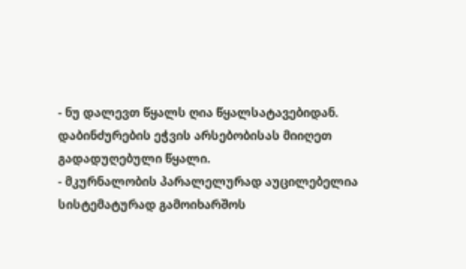- ნუ დალევთ წყალს ღია წყალსატავებიდან. დაბინძურების ეჭვის არსებობისას მიიღეთ გადადუღებული წყალი.
- მკურნალობის პარალელურად აუცილებელია სისტემატურად გამოიხარშოს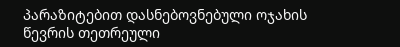პარაზიტებით დასნებოვნებული ოჯახის წევრის თეთრეული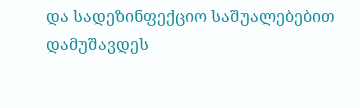და სადეზინფექციო საშუალებებით დამუშავდეს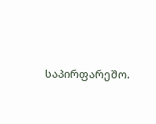საპირფარეშო.